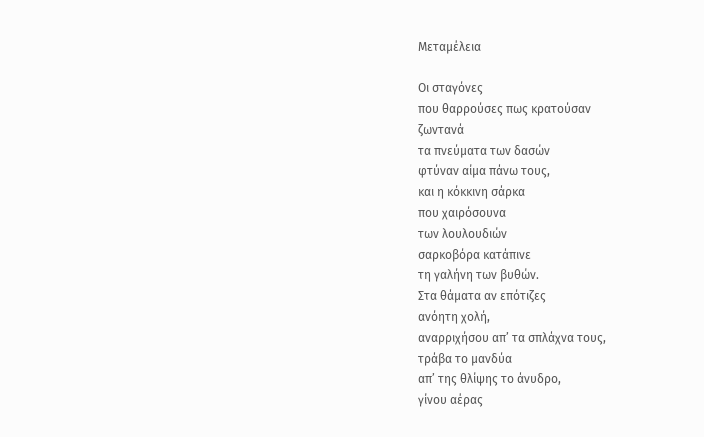Μεταμέλεια

Οι σταγόνες
που θαρρούσες πως κρατούσαν
ζωντανά
τα πνεύματα των δασών
φτύναν αίμα πάνω τους,
και η κόκκινη σάρκα
που χαιρόσουνα
των λουλουδιών
σαρκοβόρα κατάπινε
τη γαλήνη των βυθών.
Στα θάματα αν επότιζες
ανόητη χολή,
αναρριχήσου απ’ τα σπλάχνα τους,
τράβα το μανδύα
απ’ της θλίψης το άνυδρο,
γίνου αέρας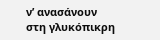ν’ ανασάνουν
στη γλυκόπικρη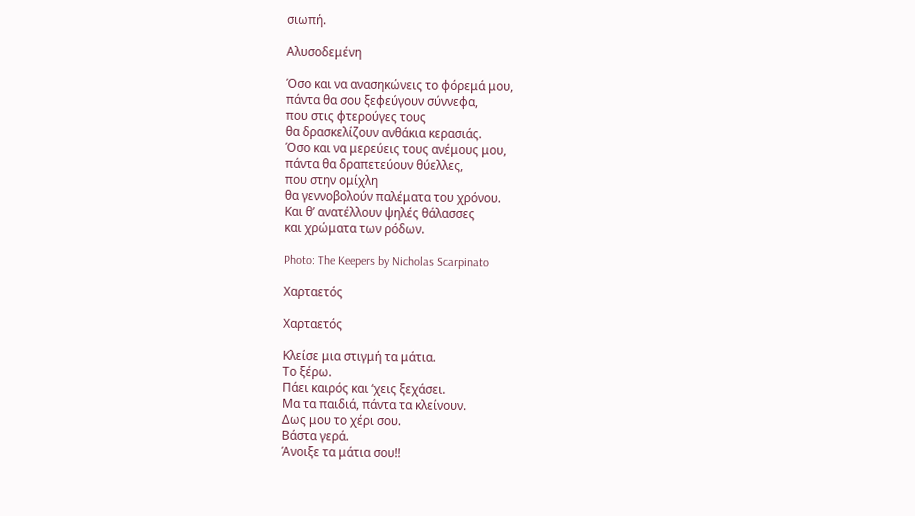σιωπή.

Αλυσοδεμένη

Όσο και να ανασηκώνεις το φόρεμά μου,
πάντα θα σου ξεφεύγουν σύννεφα,
που στις φτερούγες τους
θα δρασκελίζουν ανθάκια κερασιάς.
Όσο και να μερεύεις τους ανέμους μου,
πάντα θα δραπετεύουν θύελλες,
που στην ομίχλη
θα γεννοβολούν παλέματα του χρόνου.
Και θ’ ανατέλλουν ψηλές θάλασσες
και χρώματα των ρόδων.

Photo: The Keepers by Nicholas Scarpinato

Χαρταετός

Χαρταετός

Κλείσε μια στιγμή τα μάτια.
Το ξέρω.
Πάει καιρός και ‘χεις ξεχάσει.
Μα τα παιδιά, πάντα τα κλείνουν.
Δως μου το χέρι σου.
Βάστα γερά.
Άνοιξε τα μάτια σου!!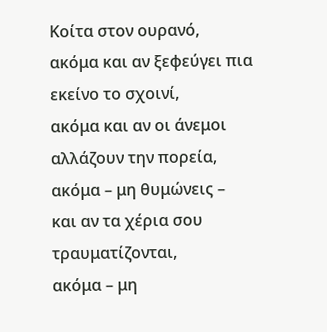Κοίτα στον ουρανό,
ακόμα και αν ξεφεύγει πια
εκείνο το σχοινί,
ακόμα και αν οι άνεμοι
αλλάζουν την πορεία,
ακόμα – μη θυμώνεις –
και αν τα χέρια σου
τραυματίζονται,
ακόμα – μη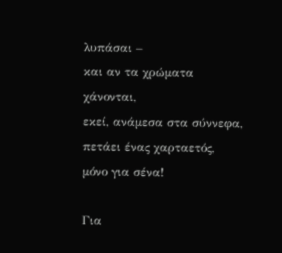λυπάσαι –
και αν τα χρώματα χάνονται,
εκεί, ανάμεσα στα σύννεφα,
πετάει ένας χαρταετός,
μόνο για σένα!

Για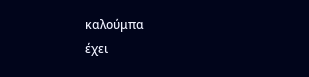καλούμπα
έχει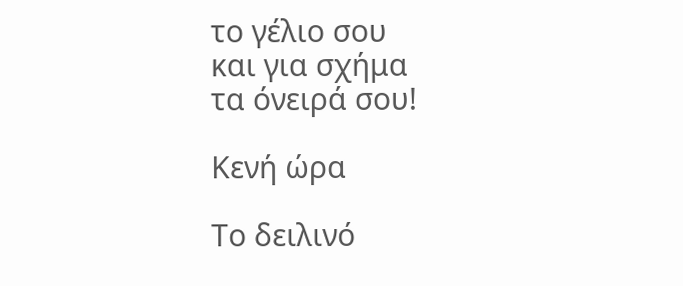το γέλιο σου
και για σχήμα
τα όνειρά σου!

Κενή ώρα

Το δειλινό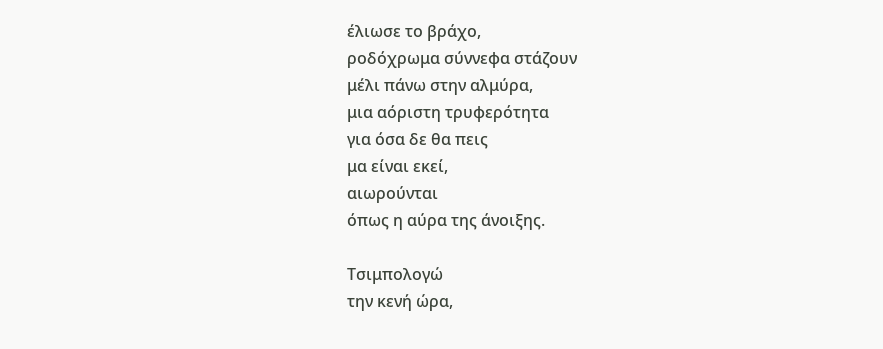έλιωσε το βράχο,
ροδόχρωμα σύννεφα στάζουν
μέλι πάνω στην αλμύρα,
μια αόριστη τρυφερότητα
για όσα δε θα πεις
μα είναι εκεί,
αιωρούνται
όπως η αύρα της άνοιξης.

Τσιμπολογώ
την κενή ώρα,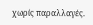χωρίς παραλλαγές.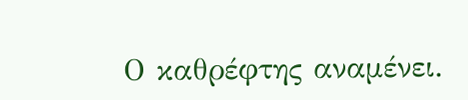Ο καθρέφτης αναμένει.